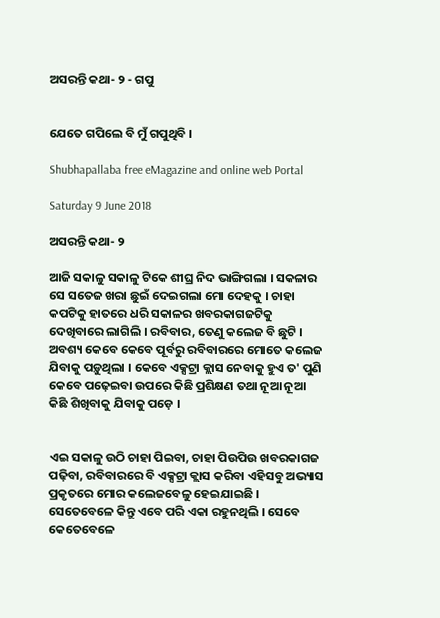ଅସରନ୍ତି କଥା- ୨ - ଗପୁ


ଯେତେ ଗପିଲେ ବି ମୁଁ ଗପୁଥିବି ।

Shubhapallaba free eMagazine and online web Portal

Saturday 9 June 2018

ଅସରନ୍ତି କଥା- ୨

ଆଜି ସକାଳୁ ସକାଳୁ ଟିକେ ଶୀଘ୍ର ନିଦ ଭାଙ୍ଗିଗଲା । ସକଳାର ସେ ସତେଜ ଖରା ଛୁଇଁ ଦେଇଗଲା ମୋ ଦେହକୁ । ଚାହା କପଟିକୁ ହାତରେ ଧରି ସକାଳର ଖବରକାଗଜଟିକୁ ଦେଖିବାରେ ଲାଗିଲି । ରବିବାର, ତେଣୁ କଲେଜ ବି ଛୁଟି । ଅବଶ୍ୟ କେବେ କେବେ ପୂର୍ବରୁ ରବିବାରରେ ମୋତେ କଲେଜ ଯିବାକୁ ପଡ଼ୁଥିଲା । କେବେ ଏକ୍ସଟ୍ରା କ୍ଲାସ ନେବାକୁ ହୁଏ ତ' ପୁଣି କେବେ ପଢ଼େଇବା ଉପରେ କିଛି ପ୍ରଶିକ୍ଷଣ ତ‌ଥା ନୂଆ ନୂଆ କିଛି ଶିଖିବାକୁ ଯିବାକୁ ପଡ଼େ ।


ଏଇ ସକାଳୁ ଉଠି ଚାହା ପିଇବା, ଚାହା ପିଉପିଉ ଖବରକାଗଜ ପଢ଼ିବା, ରବିବାରରେ ବି ଏକ୍ସଟ୍ରା କ୍ଲାସ କରିବା ଏହିସବୁ ଅଭ୍ୟାସ ପ୍ରକୃତରେ ମୋର କଲେଜବେଳୁ ହେଇଯାଇଛି । ସେତେବେଳେ କିନ୍ତୁ ଏବେ ପରି ଏକା ରହୁନଥିଲି । ସେବେ କେତେବେଳେ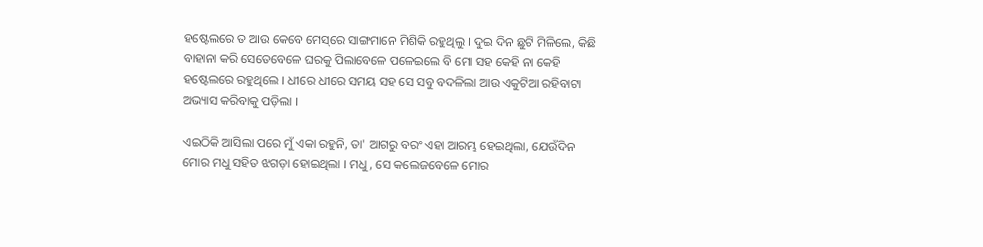ହଷ୍ଟେଲରେ ତ ଆଉ କେବେ ମେସ୍‌ରେ ସାଙ୍ଗମାନେ ମିଶିକି ରହୁଥିଲୁ । ଦୁଇ ଦିନ ଛୁଟି ମିଳିଲେ, କିଛି ବାହାନା କରି ସେତେବେଳେ ଘରକୁ ପିଲାବେଳେ ପଳେଇଲେ ବି ମୋ ସ‌ହ କେହି ନା କେହି ହଷ୍ଟେଲରେ ରହୁଥିଲେ । ଧୀରେ ଧୀରେ ସମୟ ସ‌ହ ସେ ସବୁ ବଦଳିଲା ଆଉ ଏକୁଟିଆ ରହିବାଟା ଅଭ୍ୟାସ କରିବାକୁ ପଡ଼ିଲା ।

ଏଇଠିକି ଆସିଲା ପରେ ମୁଁ ଏକା ରହୁନି, ତା' ଆଗରୁ ବରଂ ଏହା ଆରମ୍ଭ ହେଇଥିଲା, ଯେଉଁଦିନ ମୋର ମଧୁ ସ‌ହିତ ଝଗଡ଼ା ହୋଇଥିଲା । ମଧୁ, ସେ କଲେଜବେଳେ ମୋର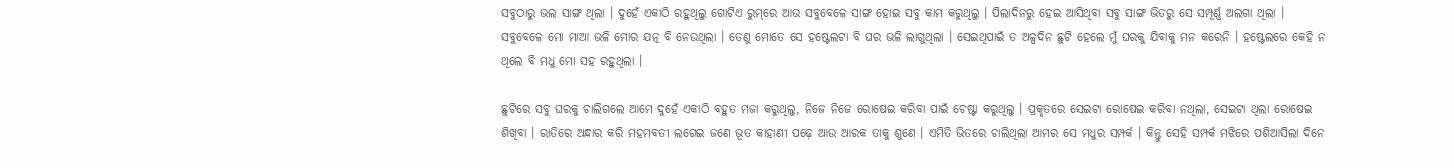ସବୁଠାରୁ ଭଲ ସାଙ୍ଗ ଥିଲା । ଦୁହେଁ ଏକାଠି ରହୁଥିଲୁ ଗୋଟିଏ ରୁମ୍‌ରେ ଆଉ ସବୁବେଳେ ସାଙ୍ଗ ହୋଇ ସବୁ କାମ କରୁଥିଲୁ । ପିଲାଦିନରୁ ହେଇ ଆସିଥିବା ସବୁ ସାଙ୍ଗ ଭିତରୁ ସେ ସମ୍ପୂର୍ଣ୍ଣ ଅଲଗା ଥିଲା । ସବୁବେଳେ ମୋ ମାଆ ଭଳି ମୋର ଯତ୍ନ ବି ନେଉଥିଲା । ତେଣୁ ମୋତେ ସେ ହଷ୍ଟେଲଟା ବି ଘର ଭଳି ଲାଗୁଥିଲା । ସେଇଥିପାଇଁ ତ ଅଳ୍ପଦିନ ଛୁଟି ହେଲେ ମୁଁ ଘରକୁ ଯିବାକୁ ମନ କରେନି । ହଷ୍ଟେଲରେ କେହି ନ ଥିଲେ ବି ମଧୁ ମୋ ସ‌ହ ରହୁଥିଲା ।

ଛୁଟିରେ ସବୁ ଘରକୁ ଚାଲିଗଲେ ଆମେ ଦୁହେଁ ଏକାଠି ବ‌ହୁତ ମଜା କରୁଥିଲୁ, ନିଜେ ନିଜେ ରୋଷେଇ କରିବା ପାଇଁ ଚେଷ୍ଟା କରୁଥିଲୁ । ପ୍ରକୃତରେ ସେଇଟା ରୋଷେଇ କରିବା ନଥିଲା, ସେଇଟା ଥିଲା ରୋଷେଇ ଶିଖିବା । ରାତିରେ ଅନ୍ଧାର କରି ମହମ‌ବତୀ ଲଗେଇ ଜଣେ ଭୂତ କାହାଣୀ ପଢ଼େ ଆଉ ଆରକ ତାକୁ ଶୁଣେ । ଏମିତି ଭିତରେ ଚାଲିଥିଲା ଆମର ସେ ମଧୁର ସମ୍ପର୍କ । କିନ୍ତୁ ସେହି ସମ୍ପର୍କ ମଝିରେ ପଶିଆସିଲା ଦିନେ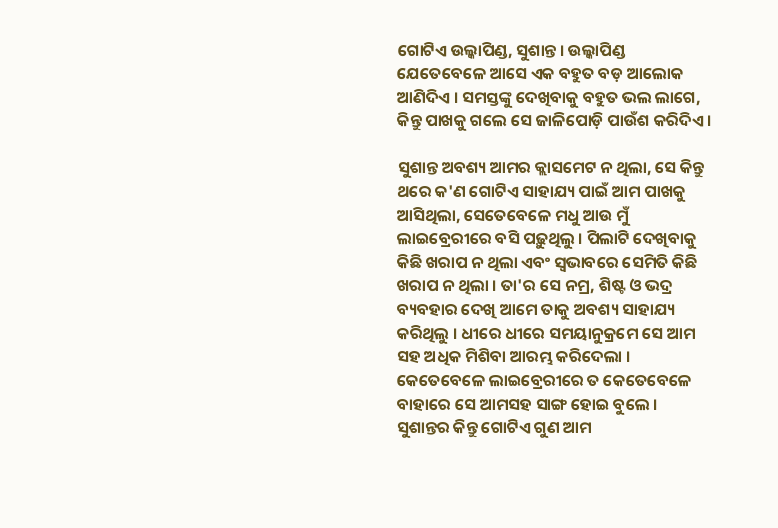ଗୋଟିଏ ଉଲ୍କାପିଣ୍ଡ, ସୁଶାନ୍ତ । ଉଲ୍କାପିଣ୍ଡ ଯେତେବେଳେ ଆସେ ଏକ ବ‌ହୁତ ବଡ଼ ଆଲୋକ ଆଣିଦିଏ । ସମସ୍ତଙ୍କୁ ଦେଖିବାକୁ ବ‌ହୁତ ଭଲ ଲାଗେ, କିନ୍ତୁ ପାଖକୁ ଗଲେ ସେ ଜାଳିପୋଡ଼ି ପାଉଁଶ କରିଦିଏ ।

ସୁଶାନ୍ତ ଅବଶ୍ୟ ଆମର କ୍ଲାସମେଟ ନ ଥିଲା, ସେ କିନ୍ତୁ ଥରେ କ'ଣ ଗୋଟିଏ ସାହାଯ୍ୟ ପାଇଁ ଆମ ପାଖକୁ ଆସିଥିଲା, ସେତେବେଳେ ମଧୁ ଆଉ ମୁଁ ଲାଇବ୍ରେରୀରେ ବସି ପଢ଼ୁଥିଲୁ । ପିଲାଟି ଦେଖିବାକୁ କିଛି ଖରାପ ନ ଥିଲା ଏବଂ ସ୍ୱଭାବରେ ସେମିତି କିଛି ଖରାପ ନ ଥିଲା । ତା'ର ସେ ନମ୍ର, ଶିଷ୍ଟ ଓ ଭଦ୍ର ବ୍ୟବ‌ହାର ଦେଖି ଆମେ ତାକୁ ଅବଶ୍ୟ ସାହାଯ୍ୟ କରିଥିଲୁ । ଧୀରେ ଧୀରେ ସମୟାନୁକ୍ରମେ ସେ ଆମ ସ‌ହ ଅଧିକ ମିଶିବା ଆରମ୍ଭ କରିଦେଲା । କେତେବେଳେ ଲାଇବ୍ରେରୀରେ ତ କେତେବେଳେ ବାହାରେ ସେ ଆମସ‌ହ ସାଙ୍ଗ ହୋଇ ବୁଲେ । ସୁଶାନ୍ତର କିନ୍ତୁ ଗୋଟିଏ ଗୁଣ ଆମ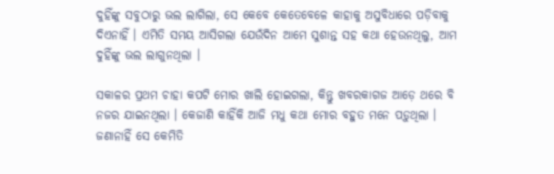ଦୁହିଁଙ୍କୁ ସବୁଠାରୁ ଭଲ ଲାଗିଲା, ସେ କେବେ କେତେବେଳେ କାହାକୁ ଅସୁବିଧାରେ ପଡ଼ିବାକୁ ଦିଏନାହିଁ । ଏମିତି ସମୟ ଆସିଗଲା ଯେଉଁଦିନ ଆମେ ସୁଶାନ୍ତ ସ‌ହ କଥା ହେଉନଥିଲୁ, ଆମ ଦୁହିଁଙ୍କୁ ଭଲ ଲାଗୁନଥିଲା ।

ସକାଳର ପ୍ରଥମ ଚାହା କପଟି ମୋର ଖାଲି ହୋଇଗଲା, କିନ୍ତୁ ଖବରକାଗଜ ଆଡ଼େ ଥରେ ବି ନ‌ଜର ଯାଇନଥିଲା । କେଜାଣି କାହିଁକି ଆଜି ମଧୁ କଥା ମୋର ବ‌ହୁତ ମନେ ପଡ଼ୁଥିଲା । ଜଣାନାହିଁ ସେ କେମିତି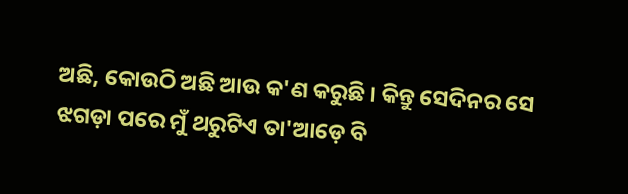ଅଛି, କୋଉଠି ଅଛି ଆଉ କ'ଣ କରୁଛି । କିନ୍ତୁ ସେଦିନର ସେ ଝଗଡ଼ା ପରେ ମୁଁ ଥରୁଟିଏ ତା'ଆଡ଼େ ବି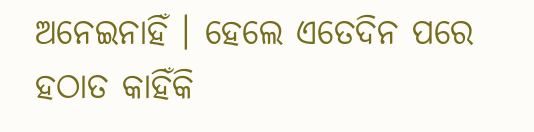ଅନେଇନାହିଁ । ହେଲେ ଏତେଦିନ ପରେ ହଠାତ କାହିଁକି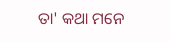ତା' କଥା ମନେ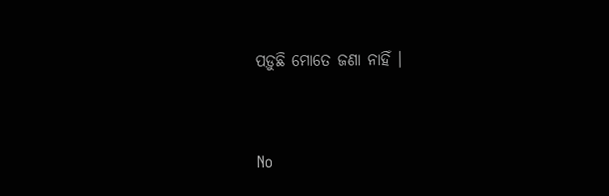ପଡ଼ୁଛି ମୋତେ ଜଣା ନାହିଁ ।


No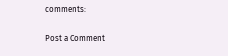comments:

Post a Comment